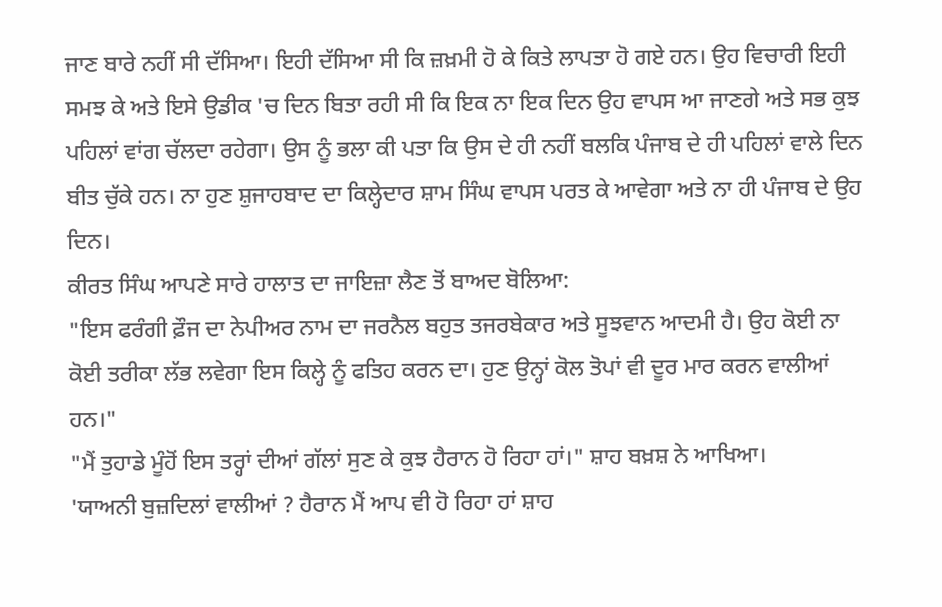ਜਾਣ ਬਾਰੇ ਨਹੀਂ ਸੀ ਦੱਸਿਆ। ਇਹੀ ਦੱਸਿਆ ਸੀ ਕਿ ਜ਼ਖ਼ਮੀ ਹੋ ਕੇ ਕਿਤੇ ਲਾਪਤਾ ਹੋ ਗਏ ਹਨ। ਉਹ ਵਿਚਾਰੀ ਇਹੀ ਸਮਝ ਕੇ ਅਤੇ ਇਸੇ ਉਡੀਕ 'ਚ ਦਿਨ ਬਿਤਾ ਰਹੀ ਸੀ ਕਿ ਇਕ ਨਾ ਇਕ ਦਿਨ ਉਹ ਵਾਪਸ ਆ ਜਾਣਗੇ ਅਤੇ ਸਭ ਕੁਝ ਪਹਿਲਾਂ ਵਾਂਗ ਚੱਲਦਾ ਰਹੇਗਾ। ਉਸ ਨੂੰ ਭਲਾ ਕੀ ਪਤਾ ਕਿ ਉਸ ਦੇ ਹੀ ਨਹੀਂ ਬਲਕਿ ਪੰਜਾਬ ਦੇ ਹੀ ਪਹਿਲਾਂ ਵਾਲੇ ਦਿਨ ਬੀਤ ਚੁੱਕੇ ਹਨ। ਨਾ ਹੁਣ ਸ਼ੁਜਾਹਬਾਦ ਦਾ ਕਿਲ੍ਹੇਦਾਰ ਸ਼ਾਮ ਸਿੰਘ ਵਾਪਸ ਪਰਤ ਕੇ ਆਵੇਗਾ ਅਤੇ ਨਾ ਹੀ ਪੰਜਾਬ ਦੇ ਉਹ ਦਿਨ।
ਕੀਰਤ ਸਿੰਘ ਆਪਣੇ ਸਾਰੇ ਹਾਲਾਤ ਦਾ ਜਾਇਜ਼ਾ ਲੈਣ ਤੋਂ ਬਾਅਦ ਬੋਲਿਆ:
"ਇਸ ਫਰੰਗੀ ਫ਼ੌਜ ਦਾ ਨੇਪੀਅਰ ਨਾਮ ਦਾ ਜਰਨੈਲ ਬਹੁਤ ਤਜਰਬੇਕਾਰ ਅਤੇ ਸੂਝਵਾਨ ਆਦਮੀ ਹੈ। ਉਹ ਕੋਈ ਨਾ ਕੋਈ ਤਰੀਕਾ ਲੱਭ ਲਵੇਗਾ ਇਸ ਕਿਲ੍ਹੇ ਨੂੰ ਫਤਿਹ ਕਰਨ ਦਾ। ਹੁਣ ਉਨ੍ਹਾਂ ਕੋਲ ਤੋਪਾਂ ਵੀ ਦੂਰ ਮਾਰ ਕਰਨ ਵਾਲੀਆਂ ਹਨ।"
"ਮੈਂ ਤੁਹਾਡੇ ਮੂੰਹੋਂ ਇਸ ਤਰ੍ਹਾਂ ਦੀਆਂ ਗੱਲਾਂ ਸੁਣ ਕੇ ਕੁਝ ਹੈਰਾਨ ਹੋ ਰਿਹਾ ਹਾਂ।" ਸ਼ਾਹ ਬਖ਼ਸ਼ ਨੇ ਆਖਿਆ।
'ਯਾਅਨੀ ਬੁਜ਼ਦਿਲਾਂ ਵਾਲੀਆਂ ? ਹੈਰਾਨ ਮੈਂ ਆਪ ਵੀ ਹੋ ਰਿਹਾ ਹਾਂ ਸ਼ਾਹ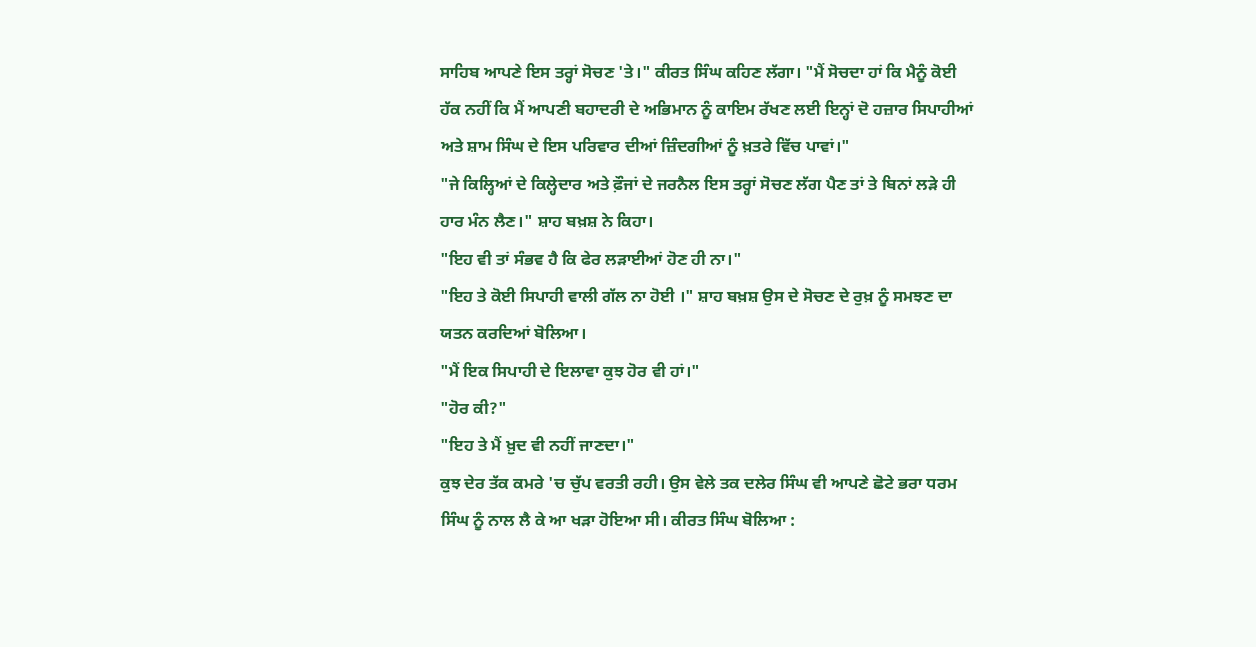ਸਾਹਿਬ ਆਪਣੇ ਇਸ ਤਰ੍ਹਾਂ ਸੋਚਣ 'ਤੇ।" ਕੀਰਤ ਸਿੰਘ ਕਹਿਣ ਲੱਗਾ। "ਮੈਂ ਸੋਚਦਾ ਹਾਂ ਕਿ ਮੈਨੂੰ ਕੋਈ ਹੱਕ ਨਹੀਂ ਕਿ ਮੈਂ ਆਪਣੀ ਬਹਾਦਰੀ ਦੇ ਅਭਿਮਾਨ ਨੂੰ ਕਾਇਮ ਰੱਖਣ ਲਈ ਇਨ੍ਹਾਂ ਦੋ ਹਜ਼ਾਰ ਸਿਪਾਹੀਆਂ ਅਤੇ ਸ਼ਾਮ ਸਿੰਘ ਦੇ ਇਸ ਪਰਿਵਾਰ ਦੀਆਂ ਜ਼ਿੰਦਗੀਆਂ ਨੂੰ ਖ਼ਤਰੇ ਵਿੱਚ ਪਾਵਾਂ।"
"ਜੇ ਕਿਲ੍ਹਿਆਂ ਦੇ ਕਿਲ੍ਹੇਦਾਰ ਅਤੇ ਫ਼ੌਜਾਂ ਦੇ ਜਰਨੈਲ ਇਸ ਤਰ੍ਹਾਂ ਸੋਚਣ ਲੱਗ ਪੈਣ ਤਾਂ ਤੇ ਬਿਨਾਂ ਲੜੇ ਹੀ ਹਾਰ ਮੰਨ ਲੈਣ।" ਸ਼ਾਹ ਬਖ਼ਸ਼ ਨੇ ਕਿਹਾ।
"ਇਹ ਵੀ ਤਾਂ ਸੰਭਵ ਹੈ ਕਿ ਫੇਰ ਲੜਾਈਆਂ ਹੋਣ ਹੀ ਨਾ।"
"ਇਹ ਤੇ ਕੋਈ ਸਿਪਾਹੀ ਵਾਲੀ ਗੱਲ ਨਾ ਹੋਈ ।" ਸ਼ਾਹ ਬਖ਼ਸ਼ ਉਸ ਦੇ ਸੋਚਣ ਦੇ ਰੁਖ਼ ਨੂੰ ਸਮਝਣ ਦਾ ਯਤਨ ਕਰਦਿਆਂ ਬੋਲਿਆ।
"ਮੈਂ ਇਕ ਸਿਪਾਹੀ ਦੇ ਇਲਾਵਾ ਕੁਝ ਹੋਰ ਵੀ ਹਾਂ।"
"ਹੋਰ ਕੀ?"
"ਇਹ ਤੇ ਮੈਂ ਖ਼ੁਦ ਵੀ ਨਹੀਂ ਜਾਣਦਾ।"
ਕੁਝ ਦੇਰ ਤੱਕ ਕਮਰੇ 'ਚ ਚੁੱਪ ਵਰਤੀ ਰਹੀ। ਉਸ ਵੇਲੇ ਤਕ ਦਲੇਰ ਸਿੰਘ ਵੀ ਆਪਣੇ ਛੋਟੇ ਭਰਾ ਧਰਮ ਸਿੰਘ ਨੂੰ ਨਾਲ ਲੈ ਕੇ ਆ ਖੜਾ ਹੋਇਆ ਸੀ। ਕੀਰਤ ਸਿੰਘ ਬੋਲਿਆ :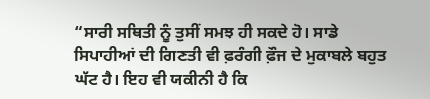“ਸਾਰੀ ਸਥਿਤੀ ਨੂੰ ਤੁਸੀਂ ਸਮਝ ਹੀ ਸਕਦੇ ਹੋ। ਸਾਡੇ ਸਿਪਾਹੀਆਂ ਦੀ ਗਿਣਤੀ ਵੀ ਫ਼ਰੰਗੀ ਫ਼ੌਜ ਦੇ ਮੁਕਾਬਲੇ ਬਹੁਤ ਘੱਟ ਹੈ। ਇਹ ਵੀ ਯਕੀਨੀ ਹੈ ਕਿ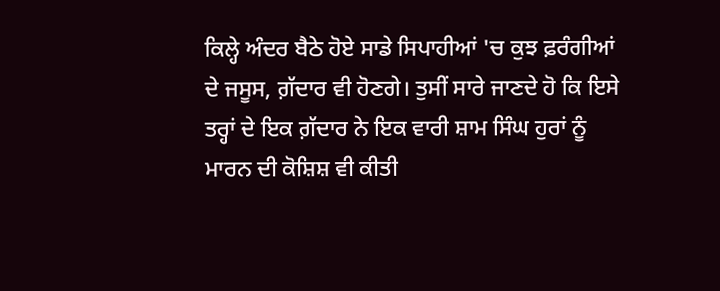ਕਿਲ੍ਹੇ ਅੰਦਰ ਬੈਠੇ ਹੋਏ ਸਾਡੇ ਸਿਪਾਹੀਆਂ 'ਚ ਕੁਝ ਫ਼ਰੰਗੀਆਂ ਦੇ ਜਸੂਸ, ਗ਼ੱਦਾਰ ਵੀ ਹੋਣਗੇ। ਤੁਸੀਂ ਸਾਰੇ ਜਾਣਦੇ ਹੋ ਕਿ ਇਸੇ ਤਰ੍ਹਾਂ ਦੇ ਇਕ ਗ਼ੱਦਾਰ ਨੇ ਇਕ ਵਾਰੀ ਸ਼ਾਮ ਸਿੰਘ ਹੁਰਾਂ ਨੂੰ ਮਾਰਨ ਦੀ ਕੋਸ਼ਿਸ਼ ਵੀ ਕੀਤੀ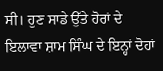ਸੀ। ਹੁਣ ਸਾਡੇ ਉੱਤੇ ਹੋਰਾਂ ਦੇ ਇਲਾਵਾ ਸ਼ਾਮ ਸਿੰਘ ਦੇ ਇਨ੍ਹਾਂ ਦੋਹਾਂ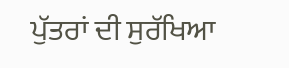ਪੁੱਤਰਾਂ ਦੀ ਸੁਰੱਖਿਆ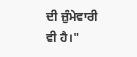ਦੀ ਜ਼ੁੰਮੇਵਾਰੀ ਵੀ ਹੈ।"